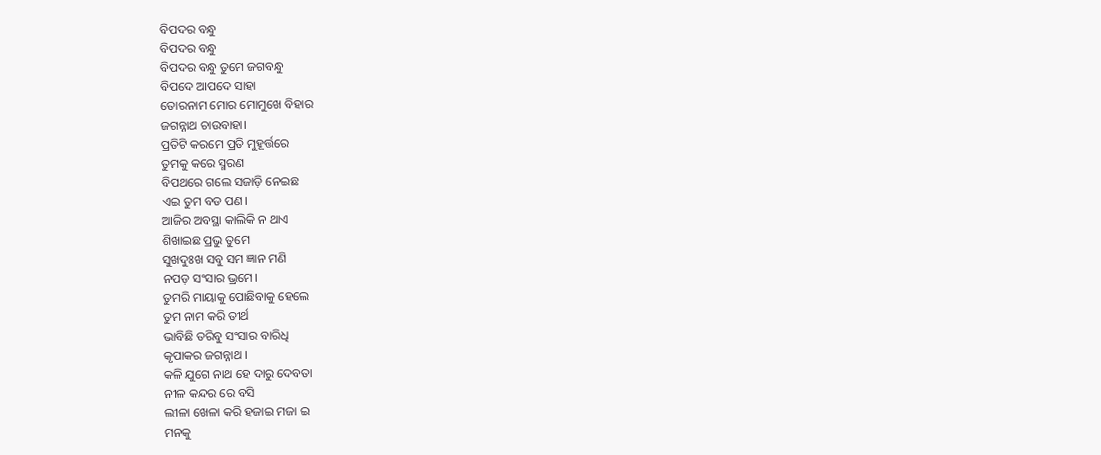ବିପଦର ବନ୍ଧୁ
ବିପଦର ବନ୍ଧୁ
ବିପଦର ବନ୍ଧୁ ତୁମେ ଜଗବନ୍ଧୁ
ବିପଦେ ଆପଦେ ସାହା
ତୋରନାମ ମୋର ମୋମୁଖେ ବିହାର
ଜଗନ୍ନାଥ ଚାଉବାହା।
ପ୍ରତିଟି କରମେ ପ୍ରତି ମୁହୂର୍ତ୍ତରେ
ତୁମକୁ କରେ ସ୍ମରଣ
ବିପଥରେ ଗଲେ ସଜାଡ଼ି ନେଇଛ
ଏଇ ତୁମ ବଡ ପଣ।
ଆଜିର ଅବସ୍ଥା କାଲିକି ନ ଥାଏ
ଶିଖାଇଛ ପ୍ରଭୁ ତୁମେ
ସୁଖଦୁଃଖ ସବୁ ସମ ଜ୍ଞାନ ମଣି
ନପଡ଼ ସଂସାର ଭ୍ରମେ।
ତୁମରି ମାୟାକୁ ପୋଛିବାକୁ ହେଲେ
ତୁମ ନାମ କରି ତୀର୍ଥ
ଭାବିଛି ତରିବୁ ସଂସାର ବାରିଧି
କୃପାକର ଜଗନ୍ନାଥ ।
କଳି ଯୁଗେ ନାଥ ହେ ଦାରୁ ଦେବତା
ନୀଳ କନ୍ଦର ରେ ବସି
ଲୀଳା ଖେଳା କରି ହଜାଇ ମଜା ଇ
ମନକୁ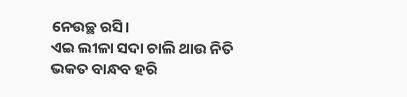ନେଉଚ୍ଛ ରସି।
ଏଇ ଲୀଳା ସଦା ଚାଲି ଥାଉ ନିତି
ଭକତ ବାନ୍ଧବ ହରି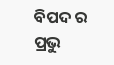ବିପଦ ର ପ୍ରଭୁ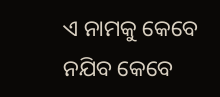ଏ ନାମକୁ କେବେ
ନଯିବ କେବେ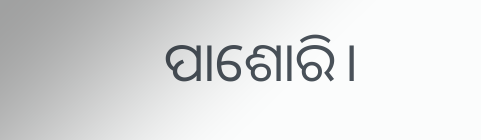ପାଶୋରି।